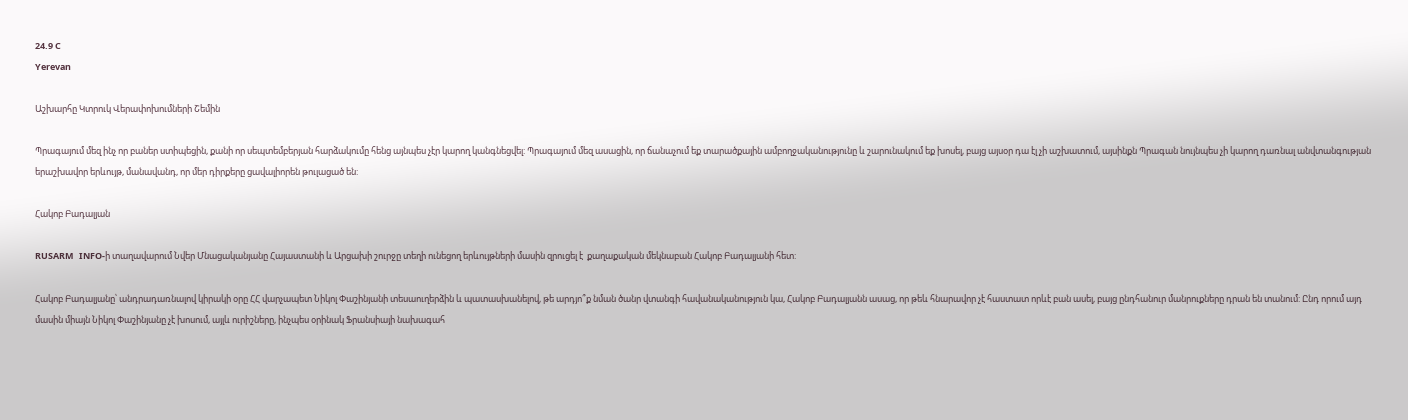24.9 C
Yerevan

Աշխարհը Կտրուկ Վերափոխումների Շեմին

Պրագայում մեզ ինչ որ բաներ ստիպեցին, քանի որ սեպտեմբերյան հարձակումը հենց այնպես չէր կարող կանգնեցվել: Պրագայում մեզ ասացին, որ ճանաչում եք տարածքային ամբողջականությունը և շարունակում եք խոսել, բայց այսօր դա էլ չի աշխատում, այսինքն Պրագան նույնպես չի կարող դառնալ անվտանգության երաշխավոր երևույթ, մանավանդ, որ մեր դիրքերը ցավալիորեն թուլացած են:

Հակոբ Բադալյան

RUSARM   INFO‑ի տաղավարում Նվեր Մնացականյանը Հայաստանի և Արցախի շուրջը տեղի ունեցող երևույթների մասին զրուցել է  քաղաքական մեկնաբան Հակոբ Բադալյանի հետ:

Հակոբ Բադալյանը՝ անդրադառնալով կիրակի օրը ՀՀ վարչապետ Նիկոլ Փաշինյանի տեսաուղերձին և պատասխանելով, թե արդյո՞ք նման ծանր վտանգի հավանականություն կա, Հակոբ Բադալյանն ասաց, որ թեև հնարավոր չէ հաստատ որևէ բան ասել, բայց ընդհանուր մանրուքները դրան են տանում: Ընդ որում այդ մասին միայն Նիկոլ Փաշինյանը չէ խոսում, այլև ուրիշները, ինչպես օրինակ Ֆրանսիայի նախագահ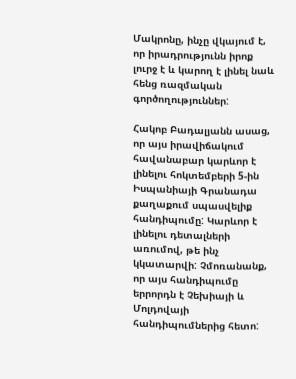Մակրոնը, ինչը վկայում է, որ իրադրությունն իրոք լուրջ է և կարող է լինել նաև հենց ռազմական գործողություններ:

Հակոբ Բադալյանն ասաց, որ այս իրավիճակում հավանաբար կարևոր է լինելու հոկտեմբերի 5‑ին Իսպանիայի Գրանադա քաղաքում սպասվելիք հանդիպումը: Կարևոր է լինելու դետալների առումով, թե ինչ կկատարվի: Չմոռանանք, որ այս հանդիպումը երրորդն է Չեխիայի և Մոլդովայի հանդիպումներից հետո: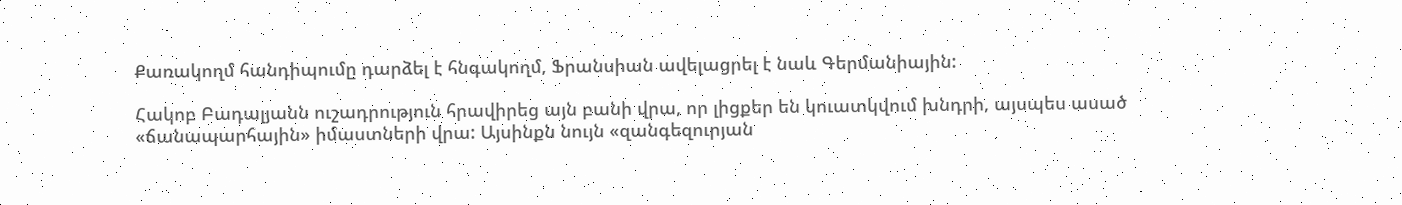Քառակողմ հանդիպումը դարձել է հնգակողմ, Ֆրանսիան ավելացրել է նաև Գերմանիային:

Հակոբ Բադալյանն ուշադրություն հրավիրեց այն բանի վրա, որ լիցքեր են կուատկվում խնդրի, այսպես ասած «ճանապարհային» իմաստների վրա: Այսինքն նույն «զանգեզուրյան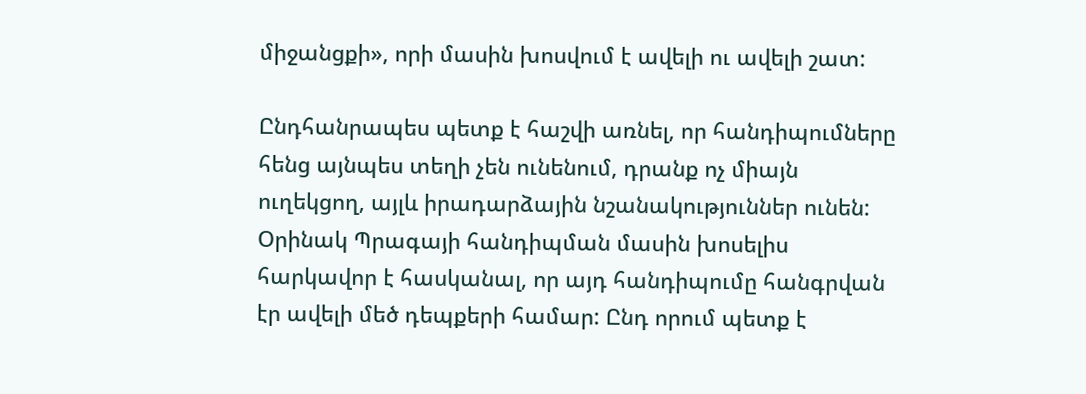միջանցքի», որի մասին խոսվում է ավելի ու ավելի շատ:

Ընդհանրապես պետք է հաշվի առնել, որ հանդիպումները հենց այնպես տեղի չեն ունենում, դրանք ոչ միայն ուղեկցող, այլև իրադարձային նշանակություններ ունեն: Օրինակ Պրագայի հանդիպման մասին խոսելիս հարկավոր է հասկանալ, որ այդ հանդիպումը հանգրվան էր ավելի մեծ դեպքերի համար: Ընդ որում պետք է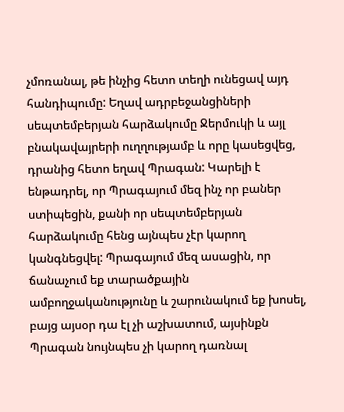չմոռանալ, թե ինչից հետո տեղի ունեցավ այդ հանդիպումը: Եղավ ադրբեջանցիների սեպտեմբերյան հարձակումը Ջերմուկի և այլ բնակավայրերի ուղղությամբ և որը կասեցվեց, դրանից հետո եղավ Պրագան: Կարելի է ենթադրել, որ Պրագայում մեզ ինչ որ բաներ ստիպեցին, քանի որ սեպտեմբերյան հարձակումը հենց այնպես չէր կարող կանգնեցվել: Պրագայում մեզ ասացին, որ ճանաչում եք տարածքային ամբողջականությունը և շարունակում եք խոսել, բայց այսօր դա էլ չի աշխատում, այսինքն Պրագան նույնպես չի կարող դառնալ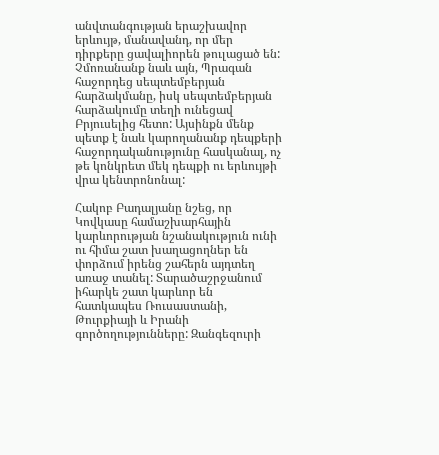անվտանգության երաշխավոր երևույթ, մանավանդ, որ մեր դիրքերը ցավալիորեն թուլացած են: Չմոռանանք նաև այն, Պրագան հաջորդեց սեպտեմբերյան հարձակմանը, իսկ սեպտեմբերյան հարձակումը տեղի ունեցավ Բրյուսելից հետո: Այսինքն մենք պետք է նաև կարողանանք դեպքերի հաջորդականությունը հասկանալ, ոչ թե կոնկրետ մեկ դեպքի ու երևույթի վրա կենտրոնոնալ:

Հակոբ Բադալյանը նշեց, որ Կովկասը համաշխարհային կարևորության նշանակություն ունի ու հիմա շատ խաղացողներ են փորձում իրենց շահերն այդտեղ առաջ տանել: Տարածաշրջանում իհարկե շատ կարևոր են հատկապես Ռուսաստանի, Թուրքիայի և Իրանի գործողությունները: Զանգեզուրի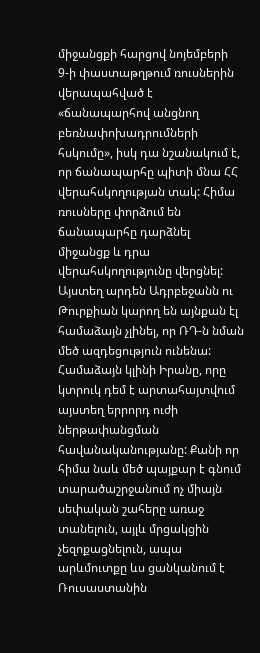միջանցքի հարցով նոյեմբերի 9‑ի փաստաթղթում ռուսներին վերապահված է «ճանապարհով անցնող բեռնափոխադրումների հսկումը», իսկ դա նշանակում է, որ ճանապարհը պիտի մնա ՀՀ վերահսկողության տակ: Հիմա ռուսները փորձում են ճանապարհը դարձնել միջանցք և դրա վերահսկողությունը վերցնել: Այստեղ արդեն Ադրբեջանն ու Թուրքիան կարող են այնքան էլ համաձայն չլինել, որ ՌԴ‑ն նման մեծ ազդեցություն ունենա: Համաձայն կլինի Իրանը, որը կտրուկ դեմ է արտահայտվում այստեղ երրորդ ուժի ներթափանցման հավանականությանը: Քանի որ հիմա նաև մեծ պայքար է գնում տարածաշրջանում ոչ միայն սեփական շահերը առաջ տանելուն, այլև մրցակցին չեզոքացնելուն, ապա արևմուտքը ևս ցանկանում է Ռուսաստանին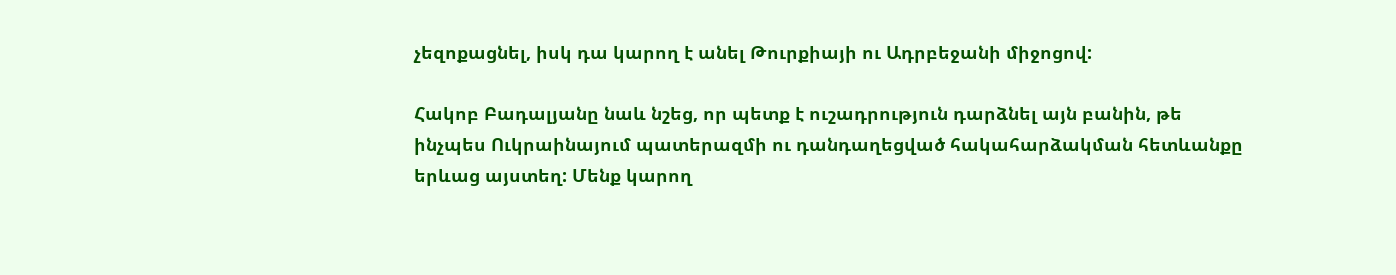չեզոքացնել, իսկ դա կարող է անել Թուրքիայի ու Ադրբեջանի միջոցով:

Հակոբ Բադալյանը նաև նշեց, որ պետք է ուշադրություն դարձնել այն բանին, թե ինչպես Ուկրաինայում պատերազմի ու դանդաղեցված հակահարձակման հետևանքը երևաց այստեղ: Մենք կարող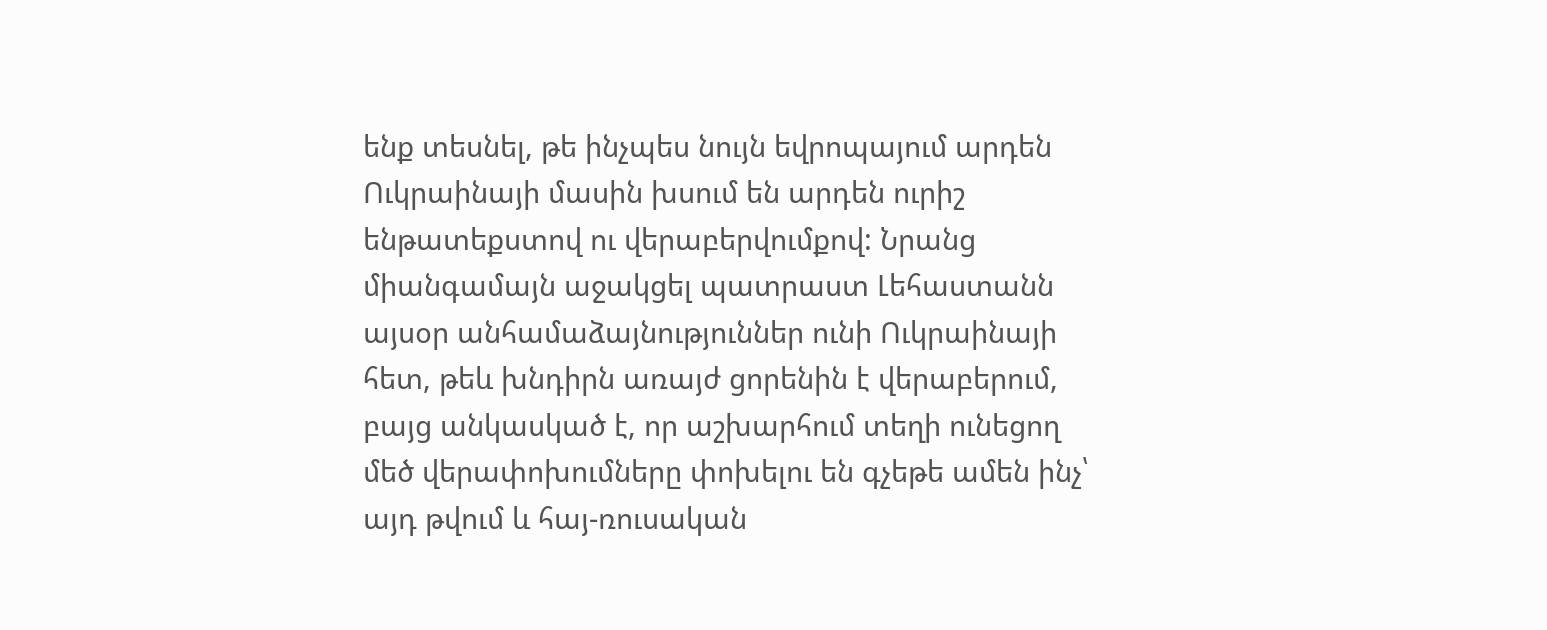ենք տեսնել, թե ինչպես նույն եվրոպայում արդեն Ուկրաինայի մասին խսում են արդեն ուրիշ ենթատեքստով ու վերաբերվումքով: Նրանց միանգամայն աջակցել պատրաստ Լեհաստանն այսօր անհամաձայնություններ ունի Ուկրաինայի հետ, թեև խնդիրն առայժ ցորենին է վերաբերում, բայց անկասկած է, որ աշխարհում տեղի ունեցող մեծ վերափոխումները փոխելու են գչեթե ամեն ինչ՝ այդ թվում և հայ-ռուսական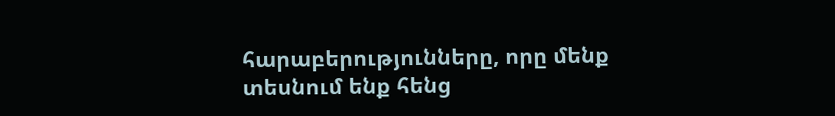հարաբերությունները, որը մենք տեսնում ենք հենց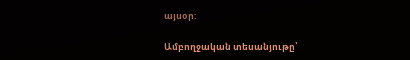այսօր:

Ամբողջական տեսանյութը՝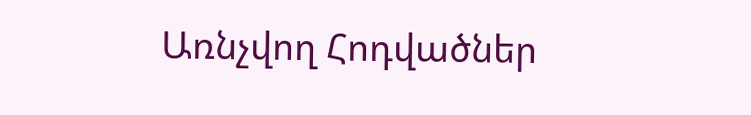Առնչվող Հոդվածներ